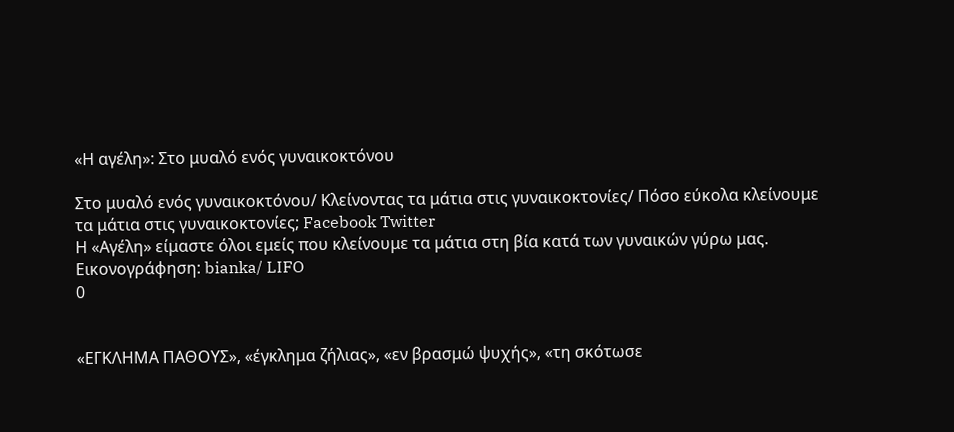«Η αγέλη»: Στο μυαλό ενός γυναικοκτόνου

Στο μυαλό ενός γυναικοκτόνου/ Κλείνοντας τα μάτια στις γυναικοκτονίες/ Πόσο εύκολα κλείνουμε τα μάτια στις γυναικοκτονίες; Facebook Twitter
Η «Αγέλη» είμαστε όλοι εμείς που κλείνουμε τα μάτια στη βία κατά των γυναικών γύρω μας. Εικονογράφηση: bianka/ LIFO
0


«ΕΓΚΛΗΜΑ ΠΑΘΟΥΣ», «έγκλημα ζήλιας», «εν βρασμώ ψυχής», «τη σκότωσε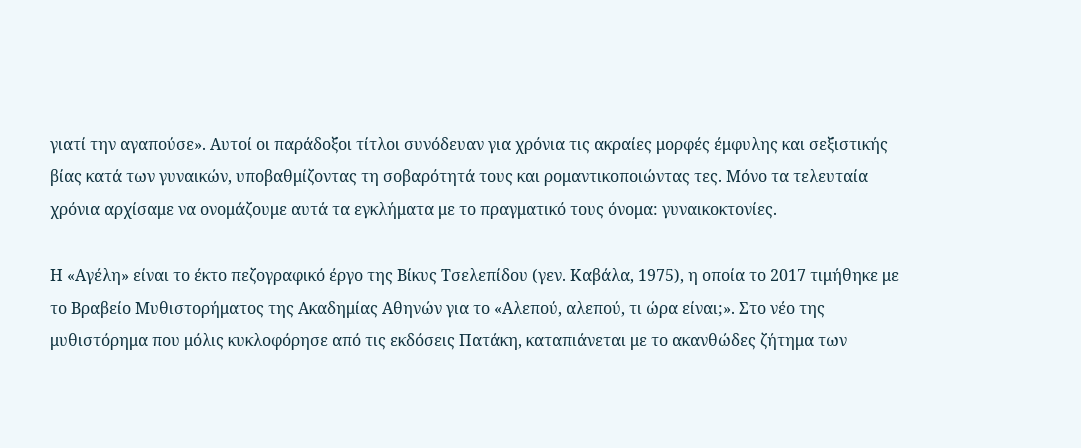γιατί την αγαπούσε». Αυτοί οι παράδοξοι τίτλοι συνόδευαν για χρόνια τις ακραίες μορφές έμφυλης και σεξιστικής βίας κατά των γυναικών, υποβαθμίζοντας τη σοβαρότητά τους και ρομαντικοποιώντας τες. Μόνο τα τελευταία χρόνια αρχίσαμε να ονομάζουμε αυτά τα εγκλήματα με το πραγματικό τους όνομα: γυναικοκτονίες.

Η «Αγέλη» είναι το έκτο πεζογραφικό έργο της Βίκυς Τσελεπίδου (γεν. Καβάλα, 1975), η οποία το 2017 τιμήθηκε με το Βραβείο Μυθιστορήματος της Ακαδημίας Αθηνών για το «Αλεπού, αλεπού, τι ώρα είναι;». Στο νέο της μυθιστόρημα που μόλις κυκλοφόρησε από τις εκδόσεις Πατάκη, καταπιάνεται με το ακανθώδες ζήτημα των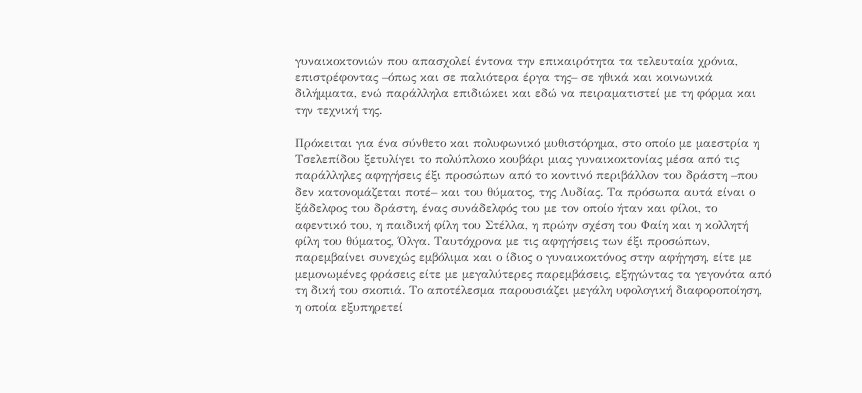γυναικοκτονιών που απασχολεί έντονα την επικαιρότητα τα τελευταία χρόνια, επιστρέφοντας –όπως και σε παλιότερα έργα της– σε ηθικά και κοινωνικά διλήμματα, ενώ παράλληλα επιδιώκει και εδώ να πειραματιστεί με τη φόρμα και την τεχνική της.

Πρόκειται για ένα σύνθετο και πολυφωνικό μυθιστόρημα, στο οποίο με μαεστρία η Τσελεπίδου ξετυλίγει το πολύπλοκο κουβάρι μιας γυναικοκτονίας μέσα από τις παράλληλες αφηγήσεις έξι προσώπων από το κοντινό περιβάλλον του δράστη –που δεν κατονομάζεται ποτέ– και του θύματος, της Λυδίας. Τα πρόσωπα αυτά είναι ο ξάδελφος του δράστη, ένας συνάδελφός του με τον οποίο ήταν και φίλοι, το αφεντικό του, η παιδική φίλη του Στέλλα, η πρώην σχέση του Φαίη και η κολλητή φίλη του θύματος, Όλγα. Ταυτόχρονα με τις αφηγήσεις των έξι προσώπων, παρεμβαίνει συνεχώς εμβόλιμα και ο ίδιος ο γυναικοκτόνος στην αφήγηση, είτε με μεμονωμένες φράσεις είτε με μεγαλύτερες παρεμβάσεις, εξηγώντας τα γεγονότα από τη δική του σκοπιά. Το αποτέλεσμα παρουσιάζει μεγάλη υφολογική διαφοροποίηση, η οποία εξυπηρετεί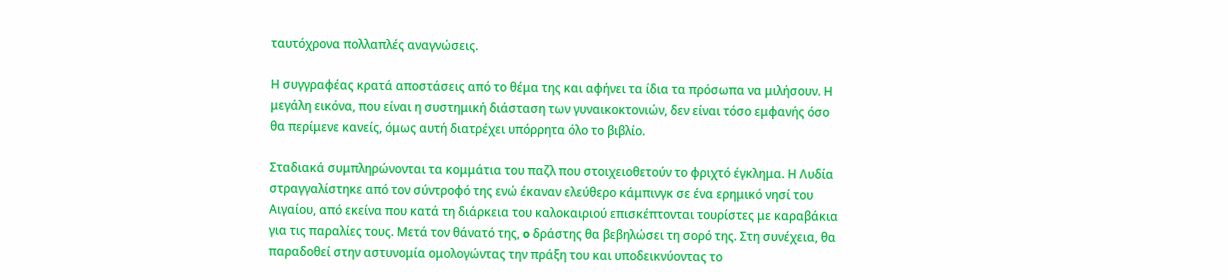ταυτόχρονα πολλαπλές αναγνώσεις.

Η συγγραφέας κρατά αποστάσεις από το θέμα της και αφήνει τα ίδια τα πρόσωπα να μιλήσουν. Η μεγάλη εικόνα, που είναι η συστημική διάσταση των γυναικοκτονιών, δεν είναι τόσο εμφανής όσο θα περίμενε κανείς, όμως αυτή διατρέχει υπόρρητα όλο το βιβλίο.

Σταδιακά συμπληρώνονται τα κομμάτια του παζλ που στοιχειοθετούν το φριχτό έγκλημα. Η Λυδία στραγγαλίστηκε από τον σύντροφό της ενώ έκαναν ελεύθερο κάμπινγκ σε ένα ερημικό νησί του Αιγαίου, από εκείνα που κατά τη διάρκεια του καλοκαιριού επισκέπτονται τουρίστες με καραβάκια για τις παραλίες τους. Μετά τον θάνατό της, o δράστης θα βεβηλώσει τη σορό της. Στη συνέχεια, θα παραδοθεί στην αστυνομία ομολογώντας την πράξη του και υποδεικνύοντας το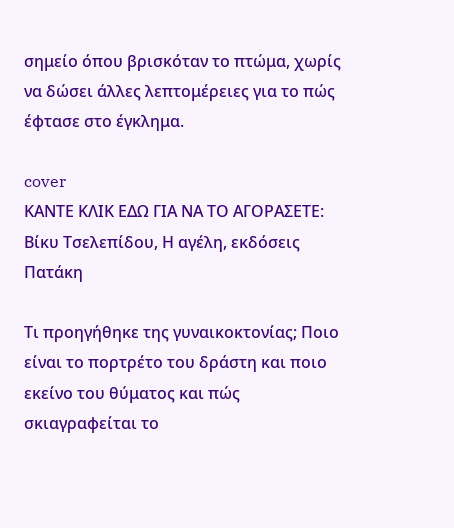σημείο όπου βρισκόταν το πτώμα, χωρίς να δώσει άλλες λεπτομέρειες για το πώς έφτασε στο έγκλημα.

cover
ΚΑΝΤΕ ΚΛΙΚ ΕΔΩ ΓΙΑ ΝΑ ΤΟ ΑΓΟΡΑΣΕΤΕ:
Βίκυ Τσελεπίδου, Η αγέλη, εκδόσεις Πατάκη

Τι προηγήθηκε της γυναικοκτονίας; Ποιο είναι το πορτρέτο του δράστη και ποιο εκείνο του θύματος και πώς σκιαγραφείται το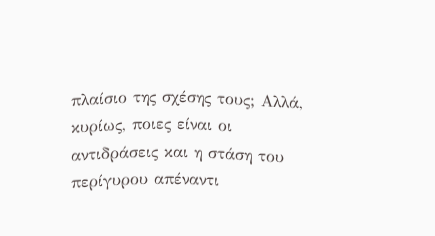πλαίσιο της σχέσης τους; Αλλά, κυρίως, ποιες είναι οι αντιδράσεις και η στάση του περίγυρου απέναντι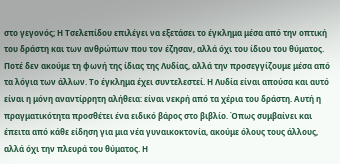στο γεγονός; Η Τσελεπίδου επιλέγει να εξετάσει το έγκλημα μέσα από την οπτική του δράστη και των ανθρώπων που τον έζησαν, αλλά όχι του ίδιου του θύματος. Ποτέ δεν ακούμε τη φωνή της ίδιας της Λυδίας, αλλά την προσεγγίζουμε μέσα από τα λόγια των άλλων. Το έγκλημα έχει συντελεστεί. Η Λυδία είναι απούσα και αυτό είναι η μόνη αναντίρρητη αλήθεια: είναι νεκρή από τα χέρια του δράστη. Αυτή η πραγματικότητα προσθέτει ένα ειδικό βάρος στο βιβλίο. Όπως συμβαίνει και έπειτα από κάθε είδηση για μια νέα γυναικοκτονία, ακούμε όλους τους άλλους, αλλά όχι την πλευρά του θύματος. Η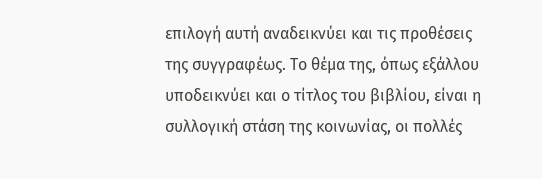επιλογή αυτή αναδεικνύει και τις προθέσεις της συγγραφέως. Το θέμα της, όπως εξάλλου υποδεικνύει και ο τίτλος του βιβλίου, είναι η συλλογική στάση της κοινωνίας, οι πολλές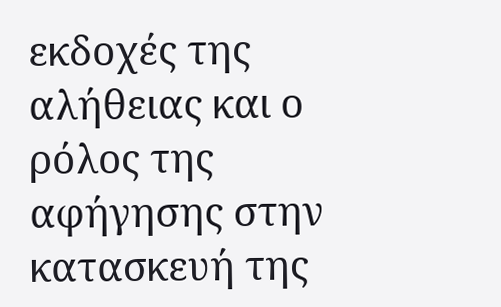εκδοχές της αλήθειας και ο ρόλος της αφήγησης στην κατασκευή της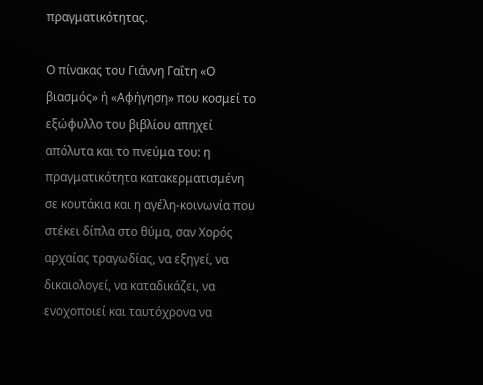πραγματικότητας.

Ο πίνακας του Γιάννη Γαΐτη «Ο βιασμός» ή «Αφήγηση» που κοσμεί το εξώφυλλο του βιβλίου απηχεί απόλυτα και το πνεύμα του: η πραγματικότητα κατακερματισμένη σε κουτάκια και η αγέλη-κοινωνία που στέκει δίπλα στο θύμα, σαν Χορός αρχαίας τραγωδίας, να εξηγεί, να δικαιολογεί, να καταδικάζει, να ενοχοποιεί και ταυτόχρονα να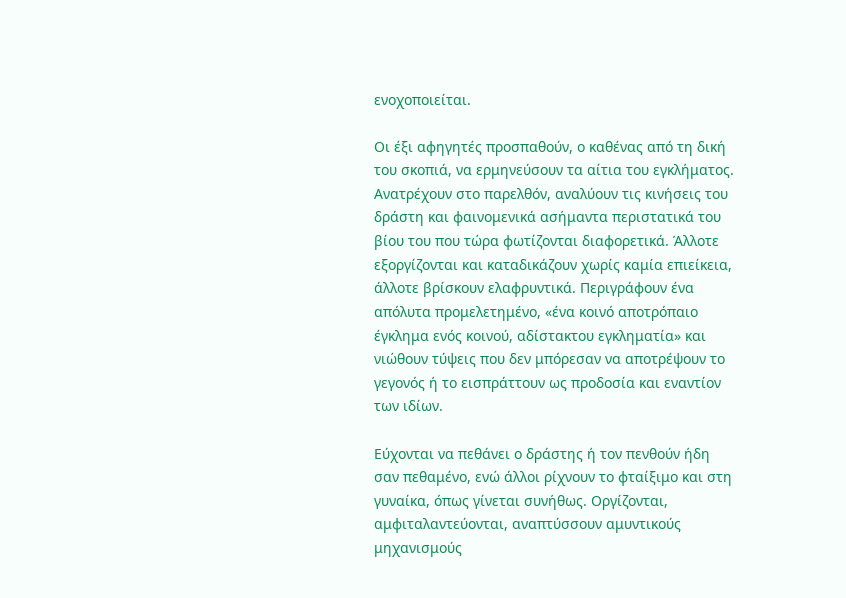ενοχοποιείται.

Οι έξι αφηγητές προσπαθούν, ο καθένας από τη δική του σκοπιά, να ερμηνεύσουν τα αίτια του εγκλήματος. Ανατρέχουν στο παρελθόν, αναλύουν τις κινήσεις του δράστη και φαινομενικά ασήμαντα περιστατικά του βίου του που τώρα φωτίζονται διαφορετικά. Άλλοτε εξοργίζονται και καταδικάζουν χωρίς καμία επιείκεια, άλλοτε βρίσκουν ελαφρυντικά. Περιγράφουν ένα απόλυτα προμελετημένο, «ένα κοινό αποτρόπαιο έγκλημα ενός κοινού, αδίστακτου εγκληματία» και νιώθουν τύψεις που δεν μπόρεσαν να αποτρέψουν το γεγονός ή το εισπράττουν ως προδοσία και εναντίον των ιδίων.

Εύχονται να πεθάνει ο δράστης ή τον πενθούν ήδη σαν πεθαμένο, ενώ άλλοι ρίχνουν το φταίξιμο και στη γυναίκα, όπως γίνεται συνήθως. Οργίζονται, αμφιταλαντεύονται, αναπτύσσουν αμυντικούς μηχανισμούς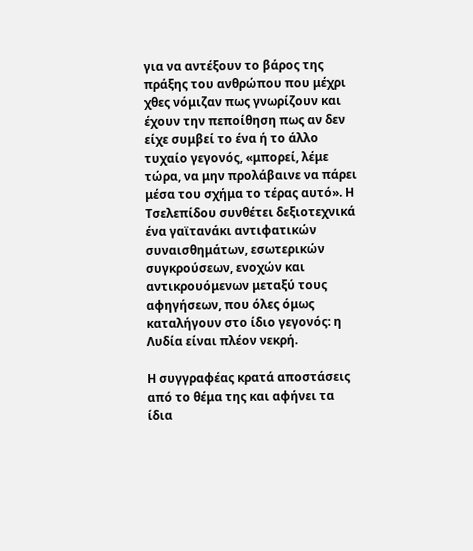για να αντέξουν το βάρος της πράξης του ανθρώπου που μέχρι χθες νόμιζαν πως γνωρίζουν και έχουν την πεποίθηση πως αν δεν είχε συμβεί το ένα ή το άλλο τυχαίο γεγονός, «μπορεί, λέμε τώρα, να μην προλάβαινε να πάρει μέσα του σχήμα το τέρας αυτό». Η Τσελεπίδου συνθέτει δεξιοτεχνικά ένα γαϊτανάκι αντιφατικών συναισθημάτων, εσωτερικών συγκρούσεων, ενοχών και αντικρουόμενων μεταξύ τους αφηγήσεων, που όλες όμως καταλήγουν στο ίδιο γεγονός: η Λυδία είναι πλέον νεκρή.

Η συγγραφέας κρατά αποστάσεις από το θέμα της και αφήνει τα ίδια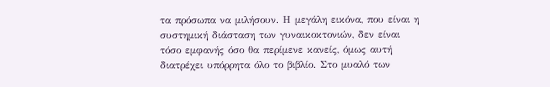τα πρόσωπα να μιλήσουν. Η μεγάλη εικόνα, που είναι η συστημική διάσταση των γυναικοκτονιών, δεν είναι τόσο εμφανής όσο θα περίμενε κανείς, όμως αυτή διατρέχει υπόρρητα όλο το βιβλίο. Στο μυαλό των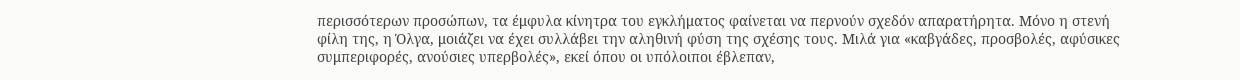περισσότερων προσώπων, τα έμφυλα κίνητρα του εγκλήματος φαίνεται να περνούν σχεδόν απαρατήρητα. Μόνο η στενή φίλη της, η Όλγα, μοιάζει να έχει συλλάβει την αληθινή φύση της σχέσης τους. Μιλά για «καβγάδες, προσβολές, αφύσικες συμπεριφορές, ανούσιες υπερβολές», εκεί όπου οι υπόλοιποι έβλεπαν,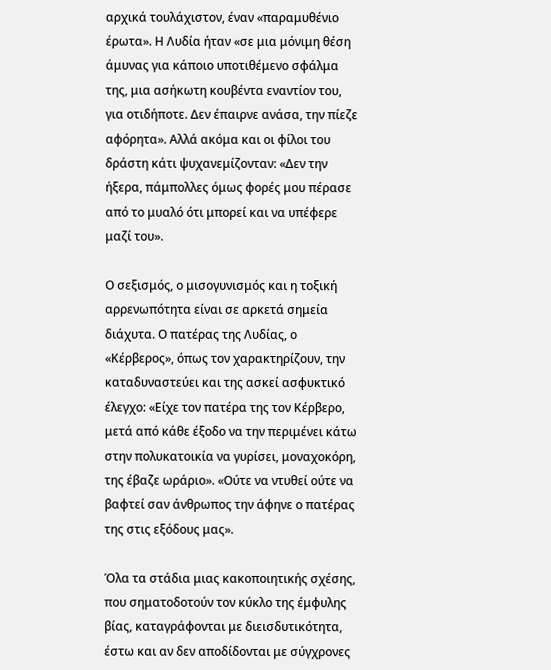αρχικά τουλάχιστον, έναν «παραμυθένιο έρωτα». Η Λυδία ήταν «σε μια μόνιμη θέση άμυνας για κάποιο υποτιθέμενο σφάλμα της, μια ασήκωτη κουβέντα εναντίον του, για οτιδήποτε. Δεν έπαιρνε ανάσα, την πίεζε αφόρητα». Αλλά ακόμα και οι φίλοι του δράστη κάτι ψυχανεμίζονταν: «Δεν την ήξερα, πάμπολλες όμως φορές μου πέρασε από το μυαλό ότι μπορεί και να υπέφερε μαζί του».

Ο σεξισμός, ο μισογυνισμός και η τοξική αρρενωπότητα είναι σε αρκετά σημεία διάχυτα. Ο πατέρας της Λυδίας, ο «Κέρβερος», όπως τον χαρακτηρίζουν, την καταδυναστεύει και της ασκεί ασφυκτικό έλεγχο: «Είχε τον πατέρα της τον Κέρβερο, μετά από κάθε έξοδο να την περιμένει κάτω στην πολυκατοικία να γυρίσει, μοναχοκόρη, της έβαζε ωράριο». «Ούτε να ντυθεί ούτε να βαφτεί σαν άνθρωπος την άφηνε ο πατέρας της στις εξόδους μας».

Όλα τα στάδια μιας κακοποιητικής σχέσης, που σηματοδοτούν τον κύκλο της έμφυλης βίας, καταγράφονται με διεισδυτικότητα, έστω και αν δεν αποδίδονται με σύγχρονες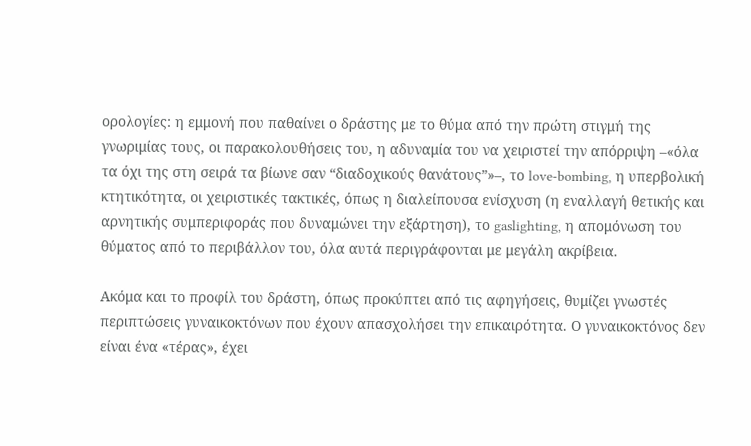ορολογίες: η εμμονή που παθαίνει ο δράστης με το θύμα από την πρώτη στιγμή της γνωριμίας τους, οι παρακολουθήσεις του, η αδυναμία του να χειριστεί την απόρριψη –«όλα τα όχι της στη σειρά τα βίωνε σαν “διαδοχικούς θανάτους”»–, το love-bombing, η υπερβολική κτητικότητα, οι χειριστικές τακτικές, όπως η διαλείπουσα ενίσχυση (η εναλλαγή θετικής και αρνητικής συμπεριφοράς που δυναμώνει την εξάρτηση), το gaslighting, η απομόνωση του θύματος από το περιβάλλον του, όλα αυτά περιγράφονται με μεγάλη ακρίβεια.

Ακόμα και το προφίλ του δράστη, όπως προκύπτει από τις αφηγήσεις, θυμίζει γνωστές περιπτώσεις γυναικοκτόνων που έχουν απασχολήσει την επικαιρότητα. Ο γυναικοκτόνος δεν είναι ένα «τέρας», έχει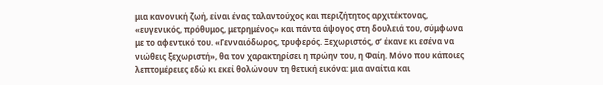μια κανονική ζωή, είναι ένας ταλαντούχος και περιζήτητος αρχιτέκτονας, «ευγενικός, πρόθυμος, μετρημένος» και πάντα άψογος στη δουλειά του, σύμφωνα με το αφεντικό του. «Γενναιόδωρος, τρυφερός. Ξεχωριστός, σ’ έκανε κι εσένα να νιώθεις ξεχωριστή», θα τον χαρακτηρίσει η πρώην του, η Φαίη. Μόνο που κάποιες λεπτομέρειες εδώ κι εκεί θολώνουν τη θετική εικόνα: μια αναίτια και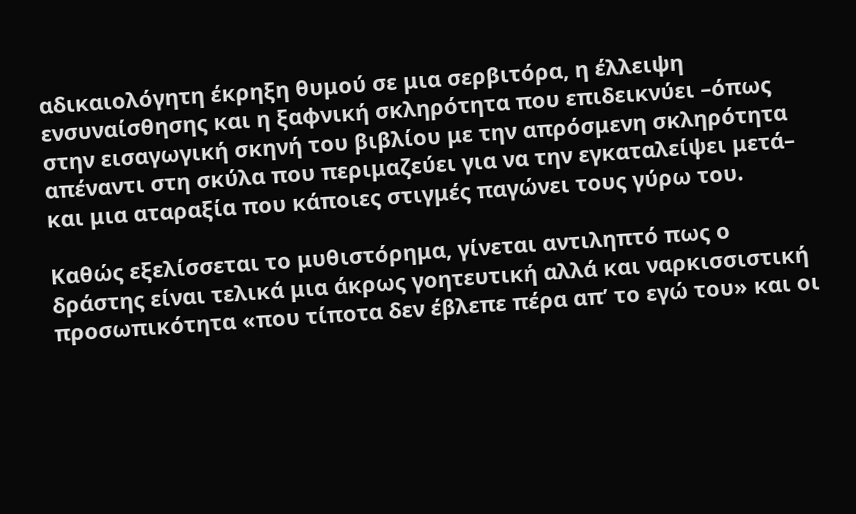αδικαιολόγητη έκρηξη θυμού σε μια σερβιτόρα, η έλλειψη ενσυναίσθησης και η ξαφνική σκληρότητα που επιδεικνύει –όπως στην εισαγωγική σκηνή του βιβλίου με την απρόσμενη σκληρότητα απέναντι στη σκύλα που περιμαζεύει για να την εγκαταλείψει μετά– και μια αταραξία που κάποιες στιγμές παγώνει τους γύρω του.

Καθώς εξελίσσεται το μυθιστόρημα, γίνεται αντιληπτό πως ο δράστης είναι τελικά μια άκρως γοητευτική αλλά και ναρκισσιστική προσωπικότητα «που τίποτα δεν έβλεπε πέρα απ’ το εγώ του» και οι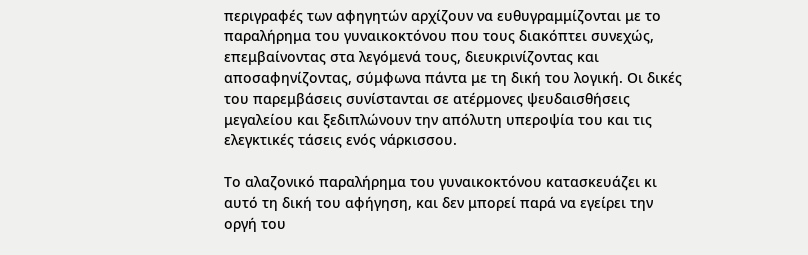περιγραφές των αφηγητών αρχίζουν να ευθυγραμμίζονται με το παραλήρημα του γυναικοκτόνου που τους διακόπτει συνεχώς, επεμβαίνοντας στα λεγόμενά τους, διευκρινίζοντας και αποσαφηνίζοντας, σύμφωνα πάντα με τη δική του λογική. Οι δικές του παρεμβάσεις συνίστανται σε ατέρμονες ψευδαισθήσεις μεγαλείου και ξεδιπλώνουν την απόλυτη υπεροψία του και τις ελεγκτικές τάσεις ενός νάρκισσου.

Το αλαζονικό παραλήρημα του γυναικοκτόνου κατασκευάζει κι αυτό τη δική του αφήγηση, και δεν μπορεί παρά να εγείρει την οργή του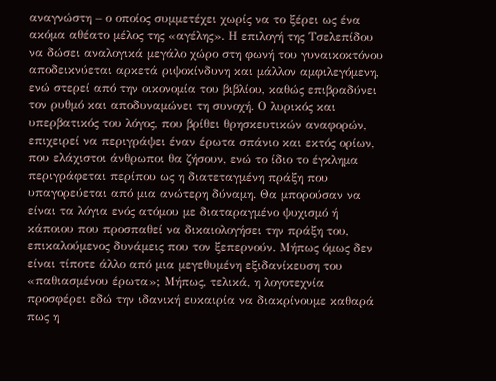αναγνώστη – ο οποίος συμμετέχει χωρίς να το ξέρει ως ένα ακόμα αθέατο μέλος της «αγέλης». Η επιλογή της Τσελεπίδου να δώσει αναλογικά μεγάλο χώρο στη φωνή του γυναικοκτόνου αποδεικνύεται αρκετά ριψοκίνδυνη και μάλλον αμφιλεγόμενη, ενώ στερεί από την οικονομία του βιβλίου, καθώς επιβραδύνει τον ρυθμό και αποδυναμώνει τη συνοχή. Ο λυρικός και υπερβατικός του λόγος, που βρίθει θρησκευτικών αναφορών, επιχειρεί να περιγράψει έναν έρωτα σπάνιο και εκτός ορίων, που ελάχιστοι άνθρωποι θα ζήσουν, ενώ το ίδιο το έγκλημα περιγράφεται περίπου ως η διατεταγμένη πράξη που υπαγορεύεται από μια ανώτερη δύναμη. Θα μπορούσαν να είναι τα λόγια ενός ατόμου με διαταραγμένο ψυχισμό ή κάποιου που προσπαθεί να δικαιολογήσει την πράξη του, επικαλούμενος δυνάμεις που τον ξεπερνούν. Μήπως όμως δεν είναι τίποτε άλλο από μια μεγεθυμένη εξιδανίκευση του «παθιασμένου έρωτα»; Μήπως, τελικά, η λογοτεχνία προσφέρει εδώ την ιδανική ευκαιρία να διακρίνουμε καθαρά πως η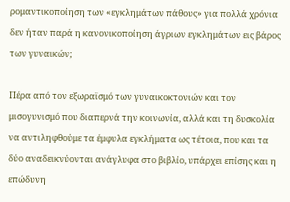ρομαντικοποίηση των «εγκλημάτων πάθους» για πολλά χρόνια δεν ήταν παρά η κανονικοποίηση άγριων εγκλημάτων εις βάρος των γυναικών;

Πέρα από τον εξωραϊσμό των γυναικοκτονιών και τον μισογυνισμό που διαπερνά την κοινωνία, αλλά και τη δυσκολία να αντιληφθούμε τα έμφυλα εγκλήματα ως τέτοια, που και τα δύο αναδεικνύονται ανάγλυφα στο βιβλίο, υπάρχει επίσης και η επώδυνη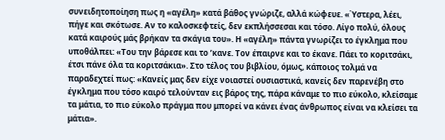συνειδητοποίηση πως η «αγέλη» κατά βάθος γνώριζε, αλλά κώφευε. «Ύστερα, λέει, πήγε και σκότωσε. Αν το καλοσκεφτείς, δεν εκπλήσσεσαι και τόσο. Λίγο πολύ, όλους κατά καιρούς μάς βρήκαν τα σκάγια του». Η «αγέλη» πάντα γνωρίζει το έγκλημα που υποθάλπει: «Του την βάρεσε και το ’κανε. Τον έπαιρνε και το έκανε. Πάει το κοριτσάκι, έτσι πάνε όλα τα κοριτσάκια». Στο τέλος του βιβλίου, όμως, κάποιος τολμά να παραδεχτεί πως: «Κανείς μας δεν είχε νοιαστεί ουσιαστικά, κανείς δεν παρενέβη στο έγκλημα που τόσο καιρό τελούνταν εις βάρος της, πάρα κάναμε το πιο εύκολο, κλείσαμε τα μάτια, το πιο εύκολο πράγμα που μπορεί να κάνει ένας άνθρωπος είναι να κλείσει τα μάτια».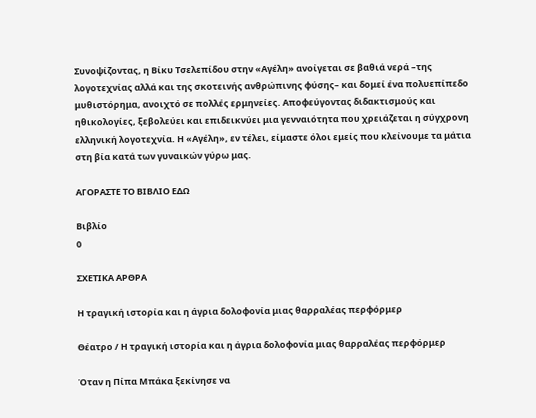Συνοψίζοντας, η Βίκυ Τσελεπίδου στην «Αγέλη» ανοίγεται σε βαθιά νερά –της λογοτεχνίας αλλά και της σκοτεινής ανθρώπινης φύσης– και δομεί ένα πολυεπίπεδο μυθιστόρημα, ανοιχτό σε πολλές ερμηνείες. Αποφεύγοντας διδακτισμούς και ηθικολογίες, ξεβολεύει και επιδεικνύει μια γενναιότητα που χρειάζεται η σύγχρονη ελληνική λογοτεχνία. Η «Αγέλη», εν τέλει, είμαστε όλοι εμείς που κλείνουμε τα μάτια στη βία κατά των γυναικών γύρω μας.

ΑΓΟΡΑΣΤΕ ΤΟ ΒΙΒΛΙΟ ΕΔΩ

Βιβλίο
0

ΣΧΕΤΙΚΑ ΑΡΘΡΑ

Η τραγική ιστορία και η άγρια δολοφονία μιας θαρραλέας περφόρμερ

Θέατρο / Η τραγική ιστορία και η άγρια δολοφονία μιας θαρραλέας περφόρμερ

Όταν η Πίπα Μπάκα ξεκίνησε να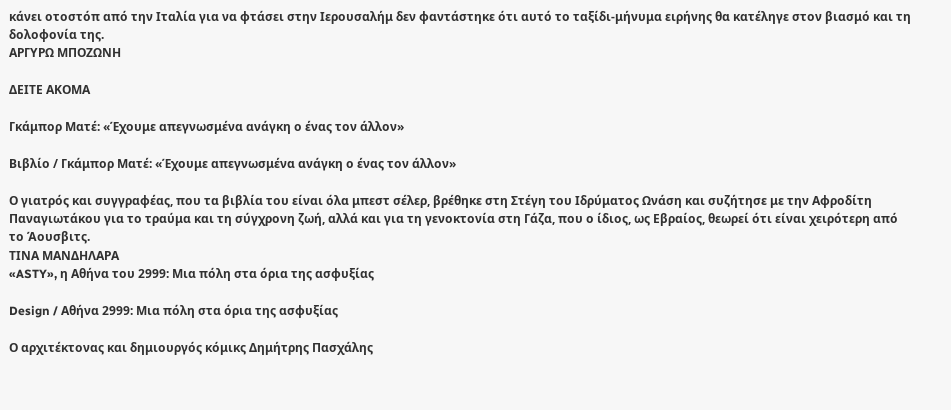κάνει oτοστόπ από την Ιταλία για να φτάσει στην Ιερουσαλήμ δεν φαντάστηκε ότι αυτό το ταξίδι-μήνυμα ειρήνης θα κατέληγε στον βιασμό και τη δολοφονία της.
ΑΡΓΥΡΩ ΜΠΟΖΩΝΗ

ΔΕΙΤΕ ΑΚΟΜΑ

Γκάμπορ Ματέ: «Έχουμε απεγνωσμένα ανάγκη ο ένας τον άλλον»

Βιβλίο / Γκάμπορ Ματέ: «Έχουμε απεγνωσμένα ανάγκη ο ένας τον άλλον»

Ο γιατρός και συγγραφέας, που τα βιβλία του είναι όλα μπεστ σέλερ, βρέθηκε στη Στέγη του Ιδρύματος Ωνάση και συζήτησε με την Αφροδίτη Παναγιωτάκου για το τραύμα και τη σύγχρονη ζωή, αλλά και για τη γενοκτονία στη Γάζα, που ο ίδιος, ως Εβραίος, θεωρεί ότι είναι χειρότερη από το Άουσβιτς.
ΤΙΝΑ ΜΑΝΔΗΛΑΡΑ
«ASTY», η Αθήνα του 2999: Μια πόλη στα όρια της ασφυξίας

Design / Αθήνα 2999: Μια πόλη στα όρια της ασφυξίας

Ο αρχιτέκτονας και δημιουργός κόμικς Δημήτρης Πασχάλης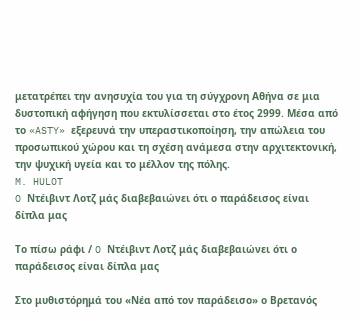μετατρέπει την ανησυχία του για τη σύγχρονη Αθήνα σε μια δυστοπική αφήγηση που εκτυλίσσεται στο έτος 2999. Μέσα από το «ASTY» εξερευνά την υπεραστικοποίηση, την απώλεια του προσωπικού χώρου και τη σχέση ανάμεσα στην αρχιτεκτονική, την ψυχική υγεία και το μέλλον της πόλης.
M. HULOT
O Ντέιβιντ Λοτζ μάς διαβεβαιώνει ότι ο παράδεισος είναι δίπλα μας

Το πίσω ράφι / O Ντέιβιντ Λοτζ μάς διαβεβαιώνει ότι ο παράδεισος είναι δίπλα μας

Στο μυθιστόρημά του «Νέα από τον παράδεισο» ο Βρετανός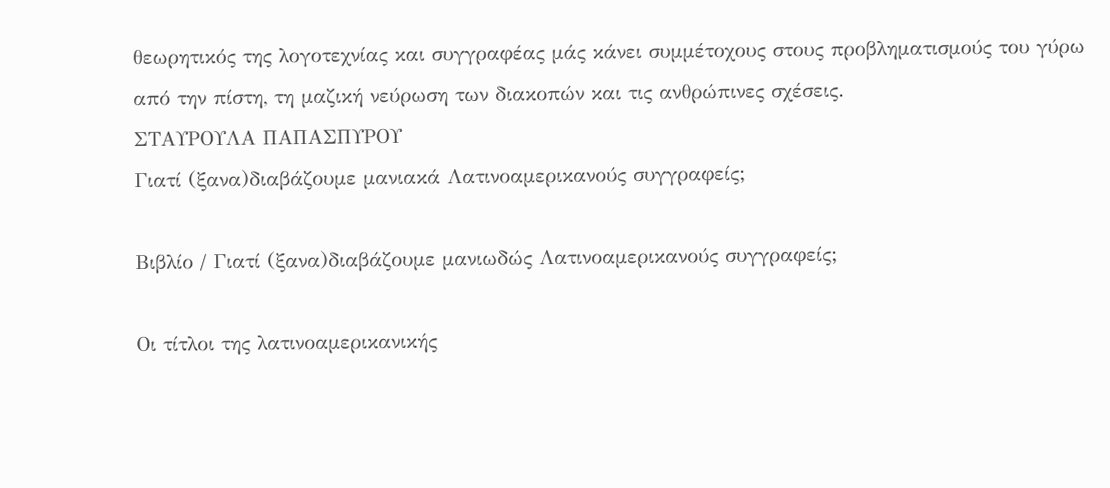θεωρητικός της λογοτεχνίας και συγγραφέας μάς κάνει συμμέτοχους στους προβληματισμούς του γύρω από την πίστη, τη μαζική νεύρωση των διακοπών και τις ανθρώπινες σχέσεις.
ΣΤΑΥΡΟΥΛΑ ΠΑΠΑΣΠΥΡΟΥ
Γιατί (ξανα)διαβάζουμε μανιακά Λατινοαμερικανούς συγγραφείς;

Βιβλίο / Γιατί (ξανα)διαβάζουμε μανιωδώς Λατινοαμερικανούς συγγραφείς;

Οι τίτλοι της λατινοαμερικανικής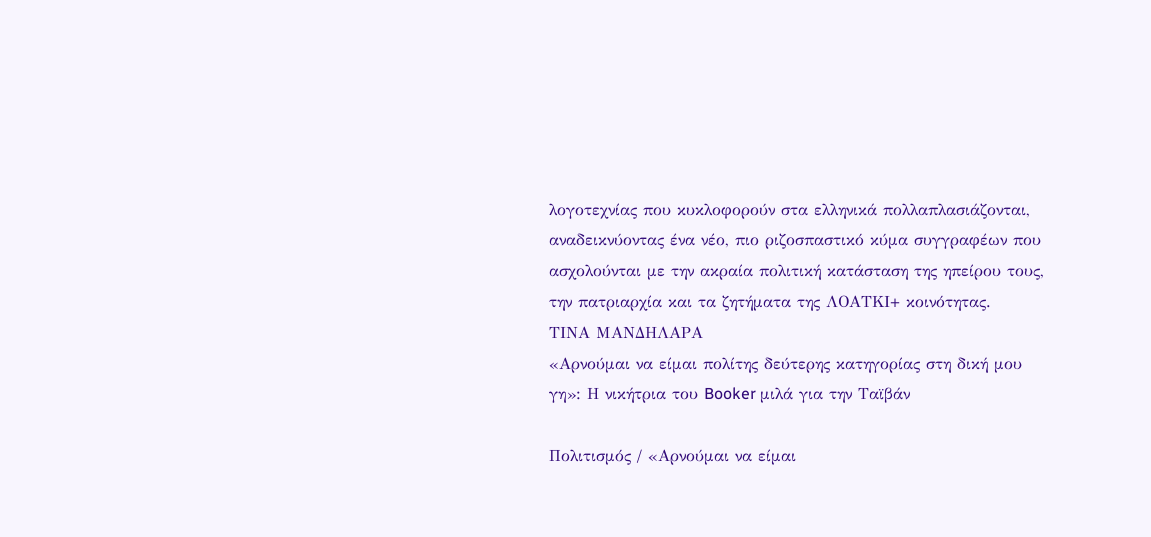λογοτεχνίας που κυκλοφορούν στα ελληνικά πολλαπλασιάζονται, αναδεικνύοντας ένα νέο, πιο ριζοσπαστικό κύμα συγγραφέων που ασχολούνται με την ακραία πολιτική κατάσταση της ηπείρου τους, την πατριαρχία και τα ζητήματα της ΛΟΑΤΚΙ+ κοινότητας.
ΤΙΝΑ ΜΑΝΔΗΛΑΡΑ
«Αρνούμαι να είμαι πολίτης δεύτερης κατηγορίας στη δική μου γη»: Η νικήτρια του Booker μιλά για την Ταϊβάν

Πολιτισμός / «Αρνούμαι να είμαι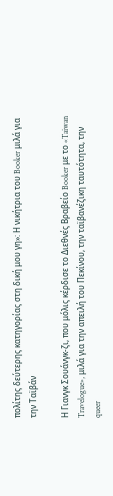πολίτης δεύτερης κατηγορίας στη δική μου γη»: Η νικήτρια του Booker μιλά για την Ταϊβάν

Η Γιανγκ Σουάνγκ-ζι, που μόλις κέρδισε το Διεθνές Βραβείο Booker με το «Taiwan Travelogue», μιλά για την απειλή του Πεκίνου, την ταϊβανέζικη ταυτότητα, την queer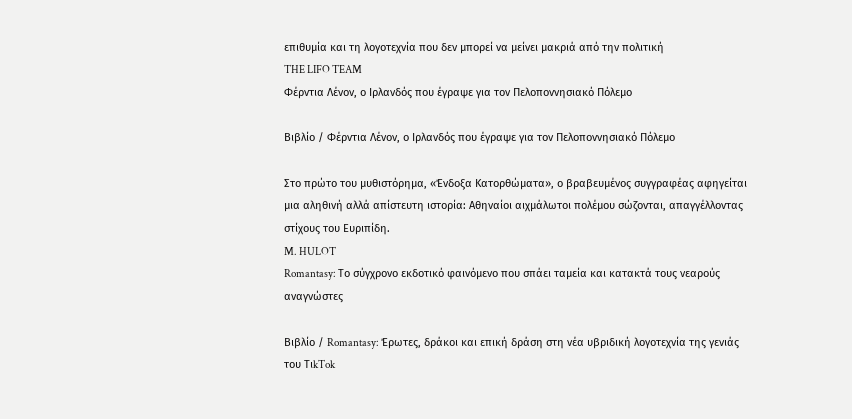επιθυμία και τη λογοτεχνία που δεν μπορεί να μείνει μακριά από την πολιτική
THE LIFO TEAM
Φέρντια Λένον, ο Ιρλανδός που έγραψε για τον Πελοποννησιακό Πόλεμο

Βιβλίο / Φέρντια Λένον, ο Ιρλανδός που έγραψε για τον Πελοποννησιακό Πόλεμο

Στο πρώτο του μυθιστόρημα, «Ένδοξα Κατορθώματα», ο βραβευμένος συγγραφέας αφηγείται μια αληθινή αλλά απίστευτη ιστορία: Αθηναίοι αιχμάλωτοι πολέμου σώζονται, απαγγέλλοντας στίχους του Ευριπίδη.
M. HULOT
Romantasy: Το σύγχρονο εκδοτικό φαινόμενο που σπάει ταμεία και κατακτά τους νεαρούς αναγνώστες

Βιβλίο / Romantasy: Έρωτες, δράκοι και επική δράση στη νέα υβριδική λογοτεχνία της γενιάς του ΤιkTok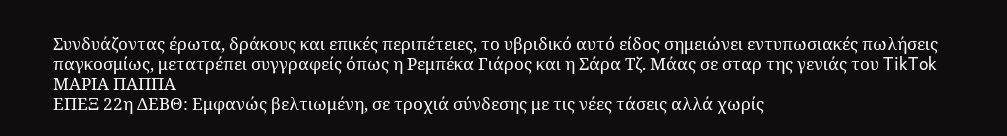Συνδυάζοντας έρωτα, δράκους και επικές περιπέτειες, το υβριδικό αυτό είδος σημειώνει εντυπωσιακές πωλήσεις παγκοσμίως, μετατρέπει συγγραφείς όπως η Ρεμπέκα Γιάρος και η Σάρα Τζ. Μάας σε σταρ της γενιάς του TikTok
ΜΑΡΙΑ ΠΑΠΠΑ
ΕΠΕΞ 22η ΔΕΒΘ: Εμφανώς βελτιωμένη, σε τροχιά σύνδεσης με τις νέες τάσεις αλλά χωρίς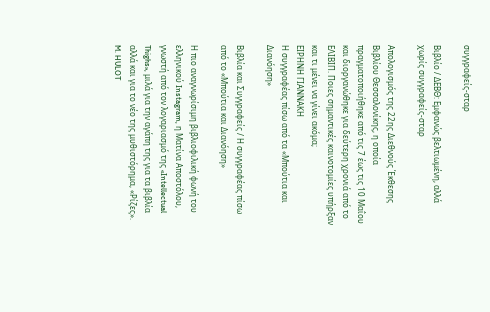συγγραφείς-σταρ

Βιβλίο / ΔΕΒΘ: Εμφανώς βελτιωμένη, αλλά χωρίς συγγραφείς-σταρ

Απολογισμός της 22ης Διεθνούς Έκθεσης Βιβλίου Θεσσαλονίκης, η οποία πραγματοποιήθηκε από τις 7 έως τις 10 Μαΐου και διοργανώθηκε για δεύτερη χρονιά από το ΕΛΙΒΙΠ. Ποιες σημαντικές καινοτομίες υπήρξαν και τι μένει να γίνει ακόμα;
ΕΙΡΗΝΗ ΓΙΑΝΝΑΚΗ
Η συγγραφέας πίσω από τα «Μπούτια και Διανόηση»

Βιβλία και Συγγραφείς / Η συγγραφέας πίσω από τo «Μπούτια και Διανόηση»

Η πιο αναγνωρίσιμη βιβλιοφιλική φωνή του ελληνικού Instagram, η Ματίνα Αποστόλου, γνωστή από τον λογαριασμό της «Intellectual Thighs», μιλά για την αγάπη της για τα βιβλία αλλά και για το νέο της μυθιστόρημα, «Ρίζες».
M. HULOT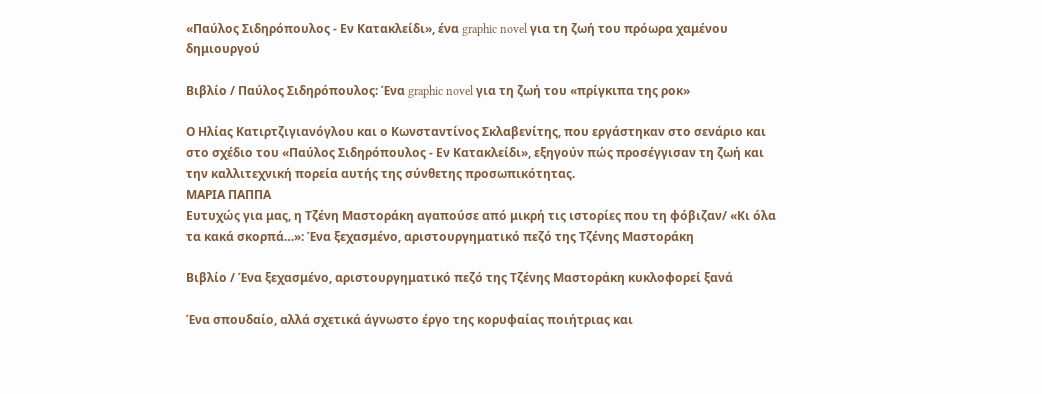«Παύλος Σιδηρόπουλος - Εν Κατακλείδι», ένα graphic novel για τη ζωή του πρόωρα χαμένου δημιουργού

Βιβλίο / Παύλος Σιδηρόπουλος: Ένα graphic novel για τη ζωή του «πρίγκιπα της ροκ»

Ο Ηλίας Κατιρτζιγιανόγλου και ο Κωνσταντίνος Σκλαβενίτης, που εργάστηκαν στο σενάριο και στο σχέδιο του «Παύλος Σιδηρόπουλος - Εν Κατακλείδι», εξηγούν πώς προσέγγισαν τη ζωή και την καλλιτεχνική πορεία αυτής της σύνθετης προσωπικότητας.
ΜΑΡΙΑ ΠΑΠΠΑ
Ευτυχώς για μας, η Τζένη Μαστοράκη αγαπούσε από μικρή τις ιστορίες που τη φόβιζαν/ «Κι όλα τα κακά σκορπά…»: Ένα ξεχασμένο, αριστουργηματικό πεζό της Τζένης Μαστοράκη

Βιβλίο / Ένα ξεχασμένο, αριστουργηματικό πεζό της Τζένης Μαστοράκη κυκλοφορεί ξανά

Ένα σπουδαίο, αλλά σχετικά άγνωστο έργο της κορυφαίας ποιήτριας και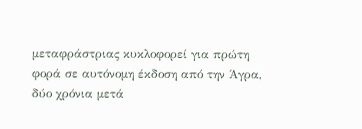μεταφράστριας κυκλοφορεί για πρώτη φορά σε αυτόνομη έκδοση από την Άγρα, δύο χρόνια μετά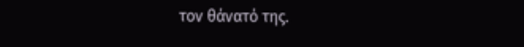τον θάνατό της.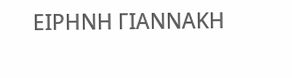ΕΙΡΗΝΗ ΓΙΑΝΝΑΚΗ